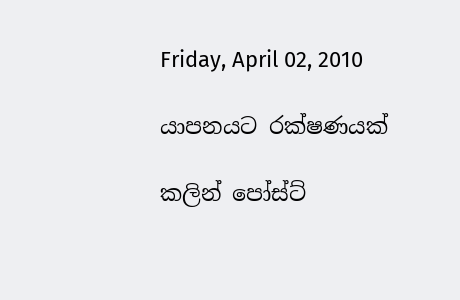Friday, April 02, 2010

යාපනයට රක්ෂණයක්

කලින් පෝස්ට්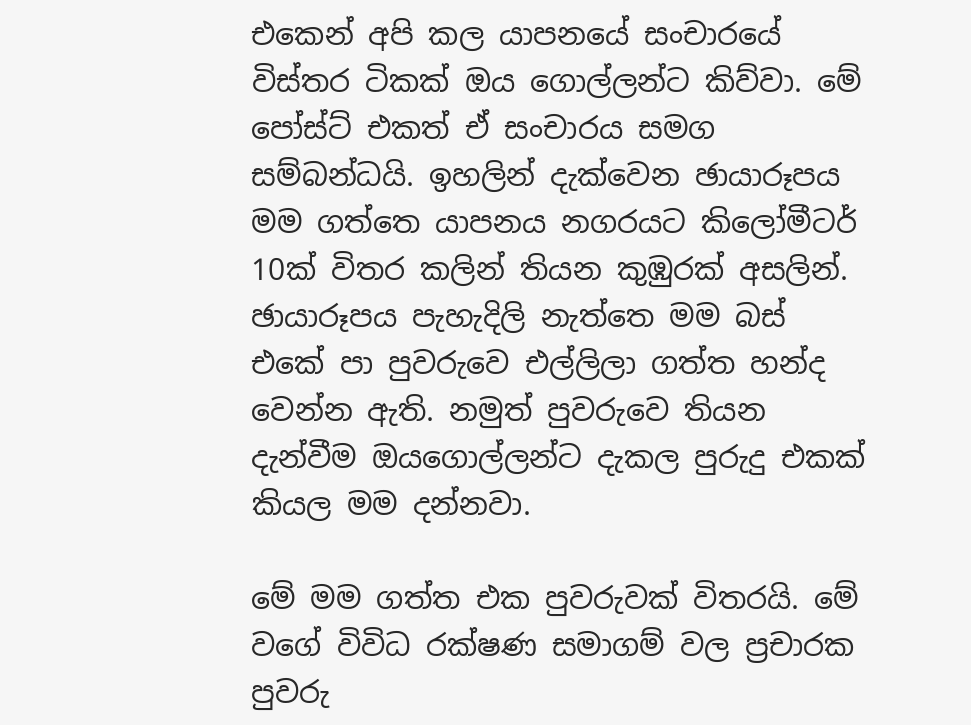එකෙන් අපි කල යාපනයේ සංචාරයේ විස්තර ටිකක් ඔය ගොල්ලන්ට කිව්වා. මේ පෝස්ට් එකත් ඒ සංචාරය සමග සම්බන්ධයි. ඉහලින් දැක්වෙන ඡායාරූපය මම ගත්තෙ යාපනය නගරයට කිලෝමීටර් 10ක් විතර කලින් තියන කුඹුරක් අසලින්. ඡායාරූපය පැහැදිලි නැත්තෙ මම බස් එකේ පා පුවරුවෙ එල්ලිලා ගත්ත හන්ද වෙන්න ඇති. නමුත් පුවරුවෙ තියන දැන්වීම ඔයගොල්ලන්ට දැකල පුරුදු එකක් කියල මම දන්නවා.

මේ මම ගත්ත එක පුවරුවක් විතරයි. මේ වගේ විවිධ රක්ෂණ සමාගම් වල ප්‍රචාරක පුවරු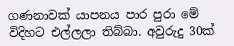ගණනාවක් යාපනය පාර පුරා මේ විදිහට එල්ලලා තිබ්බා. අවුරුදු 30ක්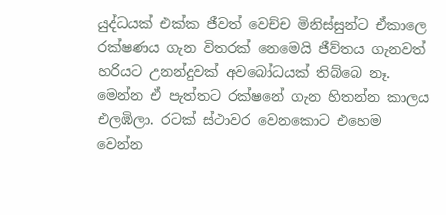යුද්ධයක් එක්ක ජීවත් වෙච්ච මිනිස්සුන්ට ඒකාලෙ රක්ෂණය ගැන විතරක් නෙමෙයි ජීව්තය ගැනවත් හරියට උනන්දුවක් අවබෝධයක් තිබ්බෙ නෑ. මෙන්න ඒ පැත්තට රක්ෂනේ ගැන හිතන්න කාලය එලඹිලා. රටක් ස්ථාවර වෙනකොට එහෙම වෙන්න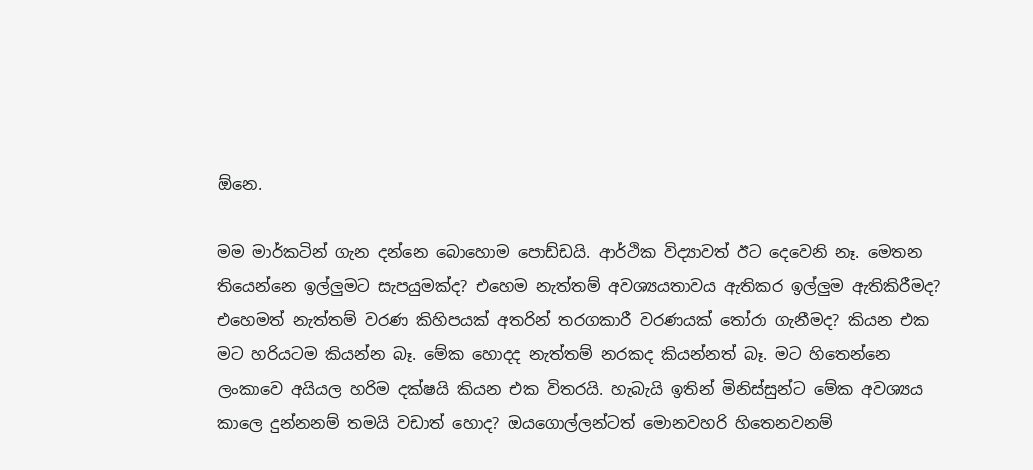ඕනෙ.

මම මාර්කටින් ගැන දන්නෙ බොහොම පොඩ්ඩයි. ආර්ථික විද්‍යාවත් ඊට දෙවෙනි නෑ. මෙතන තියෙන්නෙ ඉල්ලුමට සැපයුමක්ද? එහෙම නැත්තම් අවශ්‍යයතාවය ඇතිකර ඉල්ලුම ඇතිකිරීමද? එහෙමත් නැත්තම් වරණ කිහිපයක් අතරින් තරගකාරී වරණයක් තෝරා ගැනීමද? කියන එක මට හරියටම කියන්න බෑ. මේක හොදද නැත්තම් නරකද කියන්නත් බෑ. මට හිතෙන්නෙ ලංකාවෙ අයියල හරිම දක්ෂයි කියන එක විතරයි. හැබැයි ඉතින් මිනිස්සුන්ට මේක අවශ්‍යය කාලෙ දුන්නනම් තමයි වඩාත් හොද? ඔයගොල්ලන්ටත් මොනවහරි හිතෙනවනම්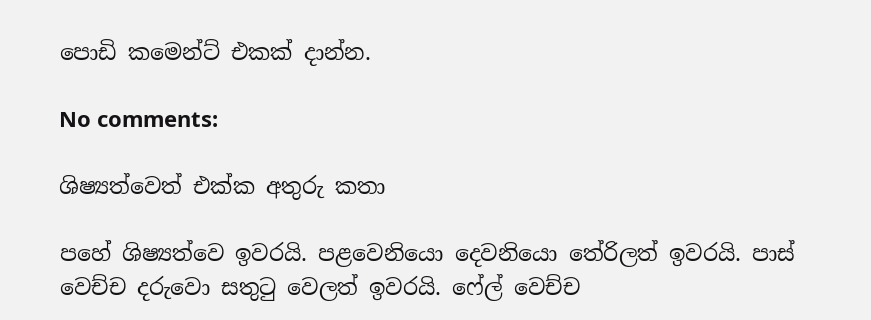පොඩි කමෙන්ට් එකක් දාන්න.

No comments:

ශිෂ්‍යත්වෙත් එක්ක අතුරු කතා

පහේ ශිෂ්‍යත්වෙ ඉවරයි. පළවෙනියො දෙවනියො තේරිලත් ඉවරයි. පාස් වෙච්ච දරුවො සතුටු වෙලත් ඉවරයි. ෆේල් වෙච්ච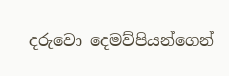දරුවො දෙමව්පියන්ගෙන්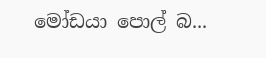මෝඩයා පොල් බ...